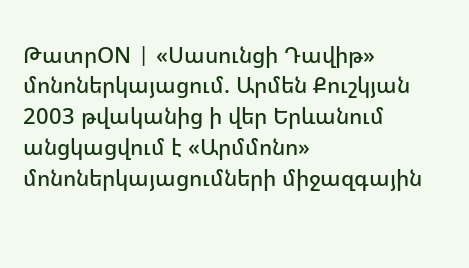ԹատրON | «Սասունցի Դավիթ» մոնոներկայացում. Արմեն Քուշկյան
2003 թվականից ի վեր Երևանում անցկացվում է «Արմմոնո» մոնոներկայացումների միջազգային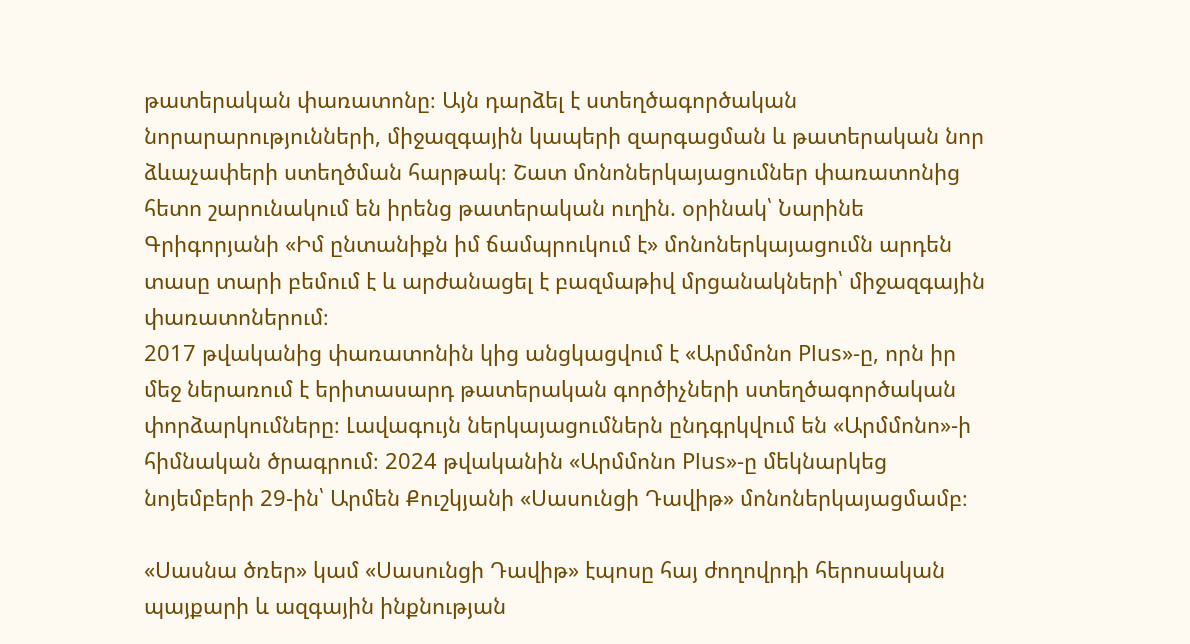թատերական փառատոնը։ Այն դարձել է ստեղծագործական նորարարությունների, միջազգային կապերի զարգացման և թատերական նոր ձևաչափերի ստեղծման հարթակ։ Շատ մոնոներկայացումներ փառատոնից հետո շարունակում են իրենց թատերական ուղին. օրինակ՝ Նարինե Գրիգորյանի «Իմ ընտանիքն իմ ճամպրուկում է» մոնոներկայացումն արդեն տասը տարի բեմում է և արժանացել է բազմաթիվ մրցանակների՝ միջազգային փառատոներում։
2017 թվականից փառատոնին կից անցկացվում է «Արմմոնո Plus»-ը, որն իր մեջ ներառում է երիտասարդ թատերական գործիչների ստեղծագործական փորձարկումները։ Լավագույն ներկայացումներն ընդգրկվում են «Արմմոնո»-ի հիմնական ծրագրում։ 2024 թվականին «Արմմոնո Plus»-ը մեկնարկեց նոյեմբերի 29-ին՝ Արմեն Քուշկյանի «Սասունցի Դավիթ» մոնոներկայացմամբ։

«Սասնա ծռեր» կամ «Սասունցի Դավիթ» էպոսը հայ ժողովրդի հերոսական պայքարի և ազգային ինքնության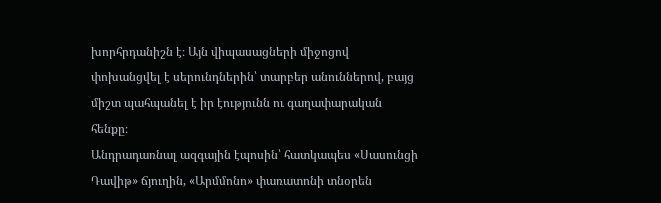խորհրդանիշն է։ Այն վիպասացների միջոցով փոխանցվել է սերունդներին՝ տարբեր անուններով, բայց միշտ պահպանել է իր էությունն ու գաղափարական հենքը։
Անդրադառնալ ազգային էպոսին՝ հատկապես «Սասունցի Դավիթ» ճյուղին, «Արմմոնո» փառատոնի տնօրեն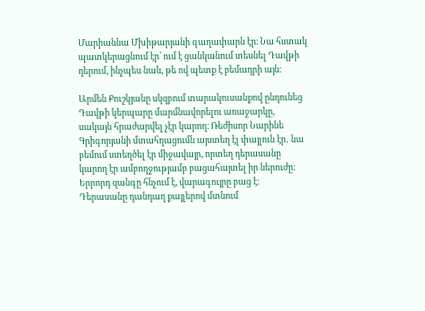Մարիաննա Մխիթարյանի գաղափարն էր։ Նա հստակ պատկերացնում էր՝ ում է ցանկանում տեսնել Դավթի դերում, ինչպես նաև, թե ով պետք է բեմադրի այն։

Արմեն Քուշկյանը սկզբում տարակուսանքով ընդունեց Դավթի կերպարը մարմնավորելու առաջարկը, սակայն հրաժարվել չէր կարող։ Ռեժիսոր Նարինե Գրիգորյանի մտահղացումն այստեղ էլ փայլուն էր․ նա բեմում ստեղծել էր միջավայր, որտեղ դերասանը կարող էր ամբողջությամբ բացահայտել իր ներուժը։
Երրորդ զանգը հնչում է, վարագույրը բաց է։ Դերասանը դանդաղ քայլերով մտնում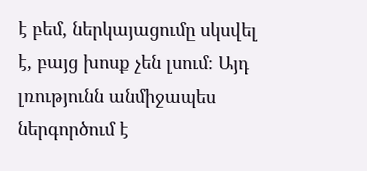է բեմ, ներկայացումը սկսվել է, բայց խոսք չեն լսում։ Այդ լռությունն անմիջապես ներգործում է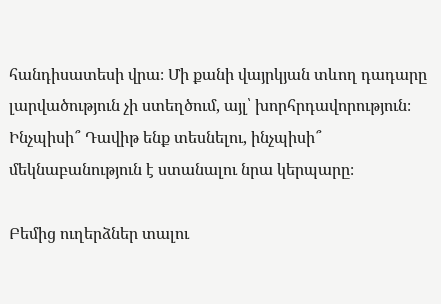հանդիսատեսի վրա։ Մի քանի վայրկյան տևող դադարը լարվածություն չի ստեղծում, այլ՝ խորհրդավորություն։ Ինչպիսի՞ Դավիթ ենք տեսնելու, ինչպիսի՞ մեկնաբանություն է ստանալու նրա կերպարը։

Բեմից ուղերձներ տալու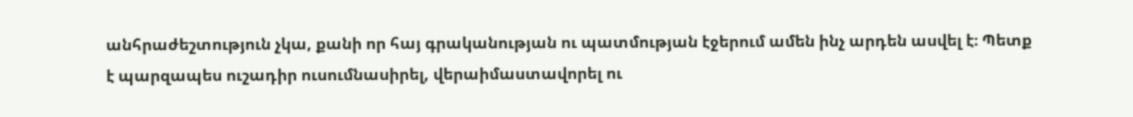անհրաժեշտություն չկա, քանի որ հայ գրականության ու պատմության էջերում ամեն ինչ արդեն ասվել է։ Պետք է պարզապես ուշադիր ուսումնասիրել, վերաիմաստավորել ու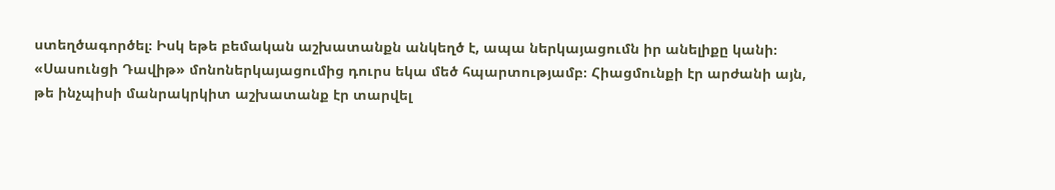ստեղծագործել։ Իսկ եթե բեմական աշխատանքն անկեղծ է, ապա ներկայացումն իր անելիքը կանի։
«Սասունցի Դավիթ» մոնոներկայացումից դուրս եկա մեծ հպարտությամբ։ Հիացմունքի էր արժանի այն, թե ինչպիսի մանրակրկիտ աշխատանք էր տարվել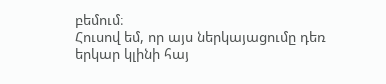բեմում։
Հուսով եմ, որ այս ներկայացումը դեռ երկար կլինի հայ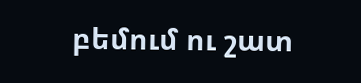բեմում ու շատ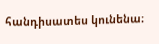հանդիսատես կունենա։